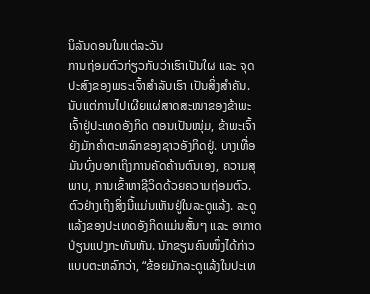ນິລັນດອນໃນແຕ່ລະວັນ
ການຖ່ອມຕົວກ່ຽວກັບວ່າເຮົາເປັນໃຜ ແລະ ຈຸດປະສົງຂອງພຣະເຈົ້າສຳລັບເຮົາ ເປັນສິ່ງສຳຄັນ.
ນັບແຕ່ການໄປເຜີຍແຜ່ສາດສະໜາຂອງຂ້າພະເຈົ້າຢູ່ປະເທດອັງກິດ ຕອນເປັນໜຸ່ມ, ຂ້າພະເຈົ້າຍັງມັກຄຳຕະຫລົກຂອງຊາວອັງກິດຢູ່. ບາງເທື່ອມັນບົ່ງບອກເຖິງການຄັດຄ້ານຕົນເອງ, ຄວາມສຸພາບ, ການເຂົ້າຫາຊີວິດດ້ວຍຄວາມຖ່ອມຕົວ. ຕົວຢ່າງເຖິງສິ່ງນີ້ແມ່ນເຫັນຢູ່ໃນລະດູແລ້ງ. ລະດູແລ້ງຂອງປະເທດອັງກິດແມ່ນສັ້ນໆ ແລະ ອາກາດປ່ຽນແປງກະທັນຫັນ. ນັກຂຽນຄົນໜຶ່ງໄດ້ກ່າວແບບຕະຫລົກວ່າ, “ຂ້ອຍມັກລະດູແລ້ງໃນປະເທ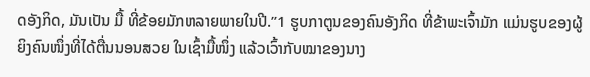ດອັງກິດ, ມັນເປັນ ມື້ ທີ່ຂ້ອຍມັກຫລາຍພາຍໃນປີ.”1 ຮູບກາຕູນຂອງຄົນອັງກິດ ທີ່ຂ້າພະເຈົ້າມັກ ແມ່ນຮູບຂອງຜູ້ຍິງຄົນໜຶ່ງທີ່ໄດ້ຕື່ນນອນສວຍ ໃນເຊົ້າມື້ໜຶ່ງ ແລ້ວເວົ້າກັບໝາຂອງນາງ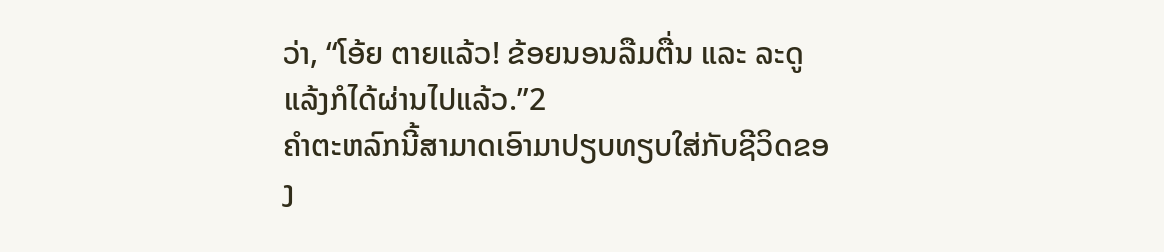ວ່າ, “ໂອ້ຍ ຕາຍແລ້ວ! ຂ້ອຍນອນລືມຕື່ນ ແລະ ລະດູແລ້ງກໍໄດ້ຜ່ານໄປແລ້ວ.”2
ຄຳຕະຫລົກນີ້ສາມາດເອົາມາປຽບທຽບໃສ່ກັບຊີວິດຂອງ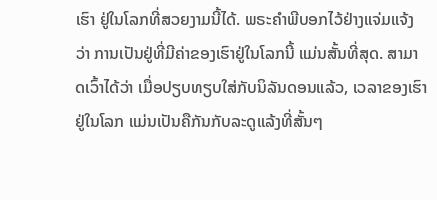ເຮົາ ຢູ່ໃນໂລກທີ່ສວຍງາມນີ້ໄດ້. ພຣະຄຳພີບອກໄວ້ຢ່າງແຈ່ມແຈ້ງວ່າ ການເປັນຢູ່ທີ່ມີຄ່າຂອງເຮົາຢູ່ໃນໂລກນີ້ ແມ່ນສັ້ນທີ່ສຸດ. ສາມາດເວົ້າໄດ້ວ່າ ເມື່ອປຽບທຽບໃສ່ກັບນິລັນດອນແລ້ວ, ເວລາຂອງເຮົາຢູ່ໃນໂລກ ແມ່ນເປັນຄືກັນກັບລະດູແລ້ງທີ່ສັ້ນໆ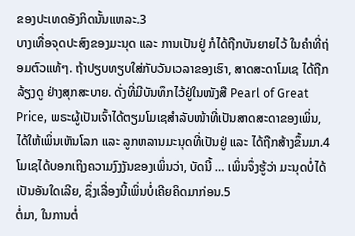ຂອງປະເທດອັງກິດນັ້ນແຫລະ.3
ບາງເທື່ອຈຸດປະສົງຂອງມະນຸດ ແລະ ການເປັນຢູ່ ກໍໄດ້ຖືກບັນຍາຍໄວ້ ໃນຄຳທີ່ຖ່ອມຕົວແທ້ໆ. ຖ້າປຽບທຽບໃສ່ກັບວັນເວລາຂອງເຮົາ, ສາດສະດາໂມເຊ ໄດ້ຖືກລ້ຽງດູ ຢ່າງສຸກສະບາຍ. ດັ່ງທີ່ມີບັນທຶກໄວ້ຢູ່ໃນໜັງສື Pearl of Great Price, ພຣະຜູ້ເປັນເຈົ້າໄດ້ຕຽມໂມເຊສຳລັບໜ້າທີ່ເປັນສາດສະດາຂອງເພິ່ນ, ໄດ້ໃຫ້ເພິ່ນເຫັນໂລກ ແລະ ລູກຫລານມະນຸດທີ່ເປັນຢູ່ ແລະ ໄດ້ຖືກສ້າງຂຶ້ນມາ.4 ໂມເຊໄດ້ບອກເຖິງຄວາມງົງງັນຂອງເພິ່ນວ່າ, ບັດນີ້ … ເພິ່ນຈຶ່ງຮູ້ວ່າ ມະນຸດບໍ່ໄດ້ເປັນອັນໃດເລີຍ, ຊຶ່ງເລື່ອງນີ້ເພິ່ນບໍ່ເຄີຍຄິດມາກ່ອນ.5
ຕໍ່ມາ, ໃນການຕໍ່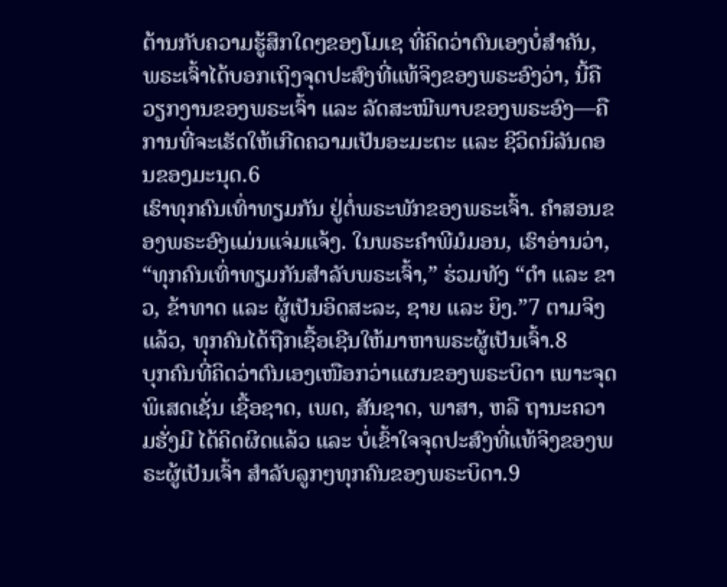ຕ້ານກັບຄວາມຮູ້ສຶກໃດໆຂອງໂມເຊ ທີ່ຄິດວ່າຕົນເອງບໍ່ສຳຄັນ, ພຣະເຈົ້າໄດ້ບອກເຖິງຈຸດປະສົງທີ່ແທ້ຈິງຂອງພຣະອົງວ່າ, ນີ້ຄືວຽກງານຂອງພຣະເຈົ້າ ແລະ ລັດສະໝີພາບຂອງພຣະອົງ—ຄືການທີ່ຈະເຮັດໃຫ້ເກີດຄວາມເປັນອະມະຕະ ແລະ ຊີວິດນິລັນດອນຂອງມະນຸດ.6
ເຮົາທຸກຄົນເທົ່າທຽມກັນ ຢູ່ຕໍ່ພຣະພັກຂອງພຣະເຈົ້າ. ຄຳສອນຂອງພຣະອົງແມ່ນແຈ່ມແຈ້ງ. ໃນພຣະຄຳພີມໍມອນ, ເຮົາອ່ານວ່າ, “ທຸກຄົນເທົ່າທຽມກັນສຳລັບພຣະເຈົ້າ,” ຮ່ວມທັງ “ດຳ ແລະ ຂາວ, ຂ້າທາດ ແລະ ຜູ້ເປັນອິດສະລະ, ຊາຍ ແລະ ຍິງ.”7 ຕາມຈິງແລ້ວ, ທຸກຄົນໄດ້ຖືກເຊື້ອເຊີນໃຫ້ມາຫາພຣະຜູ້ເປັນເຈົ້າ.8
ບຸກຄົນທີ່ຄິດວ່າຕົນເອງເໜືອກວ່າແຜນຂອງພຣະບິດາ ເພາະຈຸດພິເສດເຊັ່ນ ເຊື້ອຊາດ, ເພດ, ສັນຊາດ, ພາສາ, ຫລື ຖານະຄວາມຮັ່ງມີ ໄດ້ຄິດຜິດແລ້ວ ແລະ ບໍ່ເຂົ້າໃຈຈຸດປະສົງທີ່ແທ້ຈິງຂອງພຣະຜູ້ເປັນເຈົ້າ ສຳລັບລູກໆທຸກຄົນຂອງພຣະບິດາ.9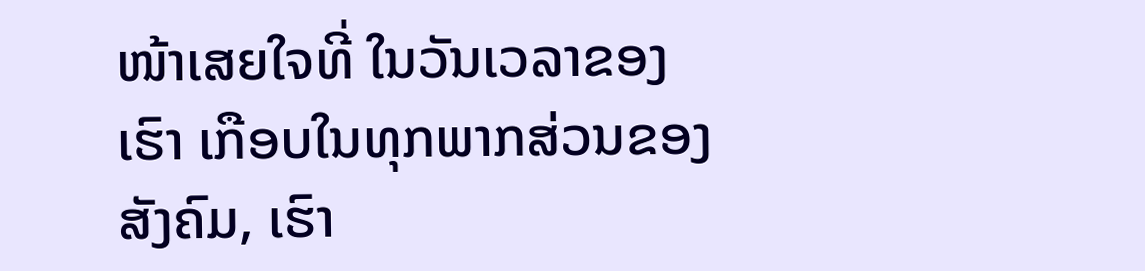ໜ້າເສຍໃຈທີ່ ໃນວັນເວລາຂອງເຮົາ ເກືອບໃນທຸກພາກສ່ວນຂອງສັງຄົມ, ເຮົາ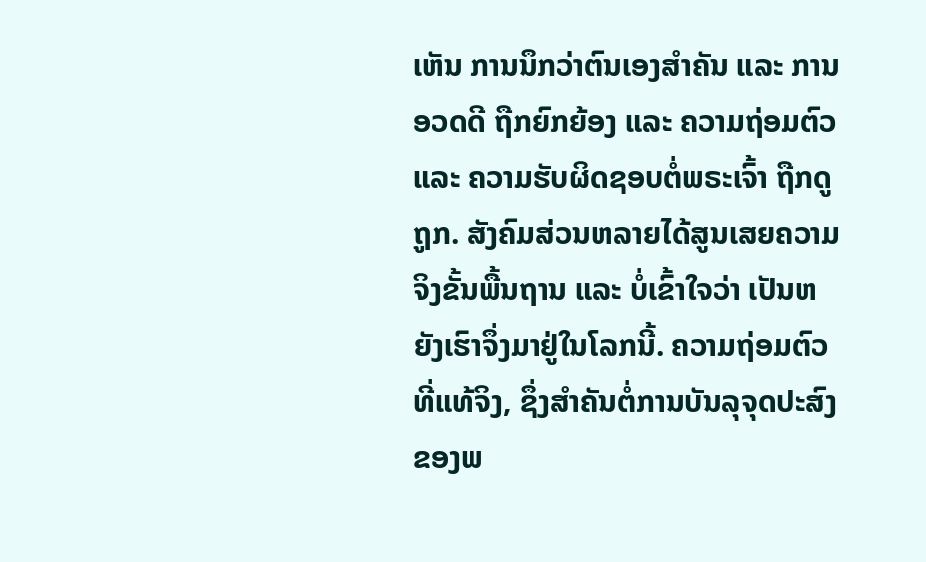ເຫັນ ການນຶກວ່າຕົນເອງສຳຄັນ ແລະ ການອວດດີ ຖືກຍົກຍ້ອງ ແລະ ຄວາມຖ່ອມຕົວ ແລະ ຄວາມຮັບຜິດຊອບຕໍ່ພຣະເຈົ້າ ຖືກດູຖູກ. ສັງຄົມສ່ວນຫລາຍໄດ້ສູນເສຍຄວາມຈິງຂັ້ນພື້ນຖານ ແລະ ບໍ່ເຂົ້າໃຈວ່າ ເປັນຫຍັງເຮົາຈຶ່ງມາຢູ່ໃນໂລກນີ້. ຄວາມຖ່ອມຕົວທີ່ແທ້ຈິງ, ຊຶ່ງສຳຄັນຕໍ່ການບັນລຸຈຸດປະສົງຂອງພ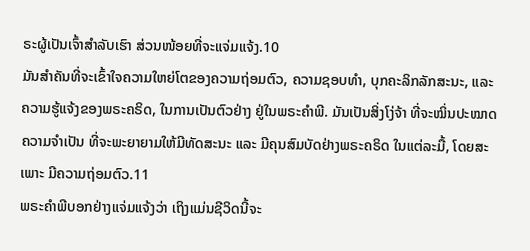ຣະຜູ້ເປັນເຈົ້າສຳລັບເຮົາ ສ່ວນໜ້ອຍທີ່ຈະແຈ່ມແຈ້ງ.10
ມັນສຳຄັນທີ່ຈະເຂົ້າໃຈຄວາມໃຫຍ່ໂຕຂອງຄວາມຖ່ອມຕົວ, ຄວາມຊອບທຳ, ບຸກຄະລິກລັກສະນະ, ແລະ ຄວາມຮູ້ແຈ້ງຂອງພຣະຄຣິດ, ໃນການເປັນຕົວຢ່າງ ຢູ່ໃນພຣະຄຳພີ. ມັນເປັນສິ່ງໂງ່ຈ້າ ທີ່ຈະໝິ່ນປະໝາດຄວາມຈຳເປັນ ທີ່ຈະພະຍາຍາມໃຫ້ມີທັດສະນະ ແລະ ມີຄຸນສົມບັດຢ່າງພຣະຄຣິດ ໃນແຕ່ລະມື້, ໂດຍສະເພາະ ມີຄວາມຖ່ອມຕົວ.11
ພຣະຄຳພີບອກຢ່າງແຈ່ມແຈ້ງວ່າ ເຖິງແມ່ນຊີວິດນີ້ຈະ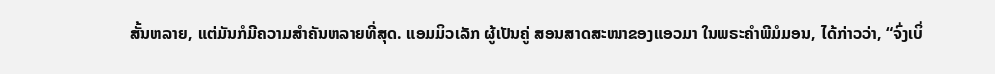ສັ້ນຫລາຍ, ແຕ່ມັນກໍມີຄວາມສຳຄັນຫລາຍທີ່ສຸດ. ແອມມິວເລັກ ຜູ້ເປັນຄູ່ ສອນສາດສະໜາຂອງແອວມາ ໃນພຣະຄຳພີມໍມອນ, ໄດ້ກ່າວວ່າ, “ຈົ່ງເບິ່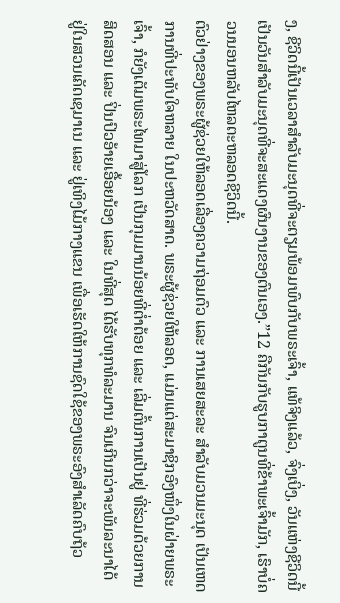ງ, ຊີວິດນີ້ເປັນເວລາສຳລັບມະນຸດທີ່ຈະຕຽມພ້ອມພົບກັບພຣະເຈົ້າ, ແທ້ຈິງແລ້ວ, ຈົ່ງເບິ່ງ, ວັນແຫ່ງຊີວິດນີ້ ເປັນວັນສຳລັບມະນຸດທີ່ຈະສະແດງຜົນງານຂອງຕົນເອງ.”12 ຄືກັນກັບຮູບກາຕູນທີ່ຂ້າພະເຈົ້າມັກ, ເຮົາບໍ່ຄວນນອນຫລັບໄຫລຕະຫລອດຊີວິດນີ້.
ຕົວຢ່າງຂອງພຣະຜູ້ຊ່ວຍໃຫ້ລອດເລື່ອງຄວາມຖ່ອມຕົວ ແລະ ການເສຍສະລະ ສຳລັບມວນມະນຸດ ເປັນເຫດການທີ່ປະທັບໃຈຫລາຍ ໃນປະຫວັດສາດ. ພຣະຜູ້ຊ່ວຍໃຫ້ລອດ, ແມ່ນແຕ່ສະມາຊິກອົງໜຶ່ງໃນຝ່າຍພຣະເຈົ້າ, ກໍຍັງເຕັມພຣະໄທມາສູ່ໂລກ ເປັນກຸມມານນ້ອຍທີ່ຕ່ຳຕ້ອຍ ແລະ ເລີ່ມຕົ້ນການເປັນຢູ່ ທີ່ຮ່ວມດ້ວຍການສິດສອນ ແລະ ປິ່ນປົວອ້າຍເອື້ອຍນ້ອງ ແລະ ໃນທີ່ສຸດ ໄດ້ຮັບທຸກທໍລະມານ ຈົນເກີນກວ່າຈະພັນລະນາໄດ້ ຢູ່ໃນສວນເຄັດເຊມາເນ ແລະ ຢູ່ເທິງໄມ້ກາງແຂນ ເພື່ອເຮັດໃຫ້ການຊົດໃຊ້ຂອງພຣະອົງສຳເລັດຄົບຖ້ວ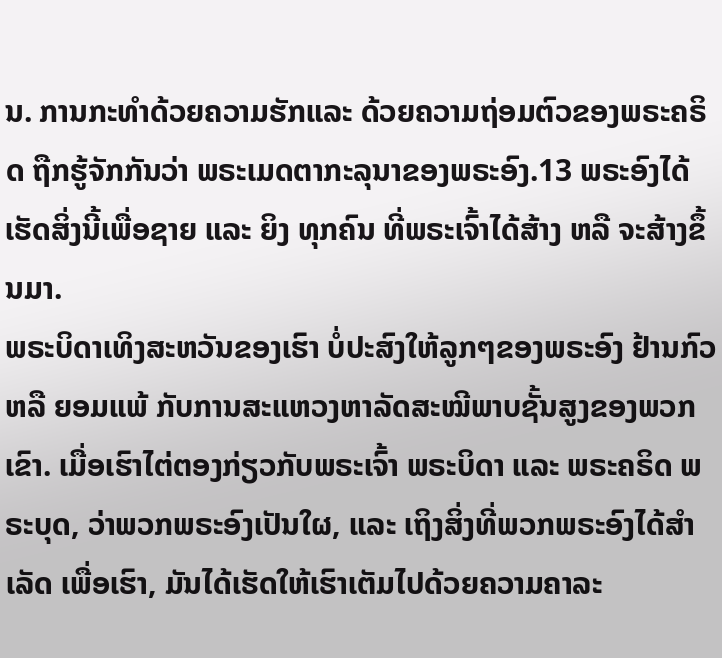ນ. ການກະທຳດ້ວຍຄວາມຮັກແລະ ດ້ວຍຄວາມຖ່ອມຕົວຂອງພຣະຄຣິດ ຖືກຮູ້ຈັກກັນວ່າ ພຣະເມດຕາກະລຸນາຂອງພຣະອົງ.13 ພຣະອົງໄດ້ເຮັດສິ່ງນີ້ເພື່ອຊາຍ ແລະ ຍິງ ທຸກຄົນ ທີ່ພຣະເຈົ້າໄດ້ສ້າງ ຫລື ຈະສ້າງຂຶ້ນມາ.
ພຣະບິດາເທິງສະຫວັນຂອງເຮົາ ບໍ່ປະສົງໃຫ້ລູກໆຂອງພຣະອົງ ຢ້ານກົວ ຫລື ຍອມແພ້ ກັບການສະແຫວງຫາລັດສະໝີພາບຊັ້ນສູງຂອງພວກເຂົາ. ເມື່ອເຮົາໄຕ່ຕອງກ່ຽວກັບພຣະເຈົ້າ ພຣະບິດາ ແລະ ພຣະຄຣິດ ພຣະບຸດ, ວ່າພວກພຣະອົງເປັນໃຜ, ແລະ ເຖິງສິ່ງທີ່ພວກພຣະອົງໄດ້ສຳເລັດ ເພື່ອເຮົາ, ມັນໄດ້ເຮັດໃຫ້ເຮົາເຕັມໄປດ້ວຍຄວາມຄາລະ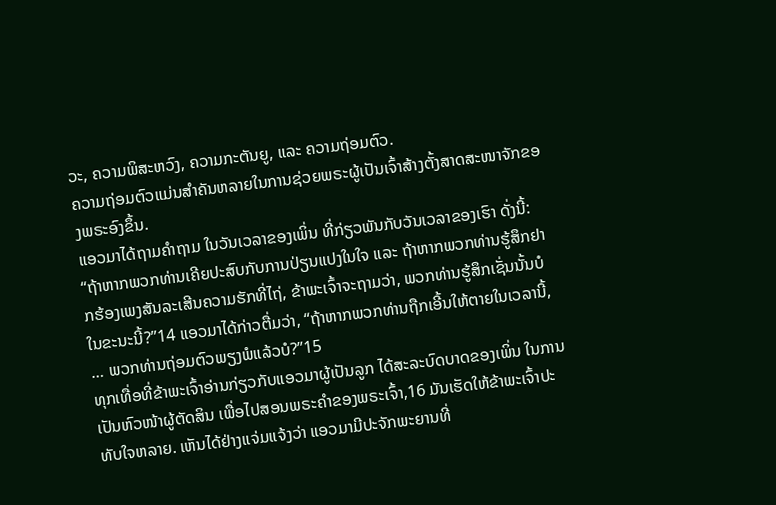ວະ, ຄວາມພິສະຫວົງ, ຄວາມກະຕັນຍູ, ແລະ ຄວາມຖ່ອມຕົວ.
ຄວາມຖ່ອມຕົວແມ່ນສຳຄັນຫລາຍໃນການຊ່ວຍພຣະຜູ້ເປັນເຈົ້າສ້າງຕັ້ງສາດສະໜາຈັກຂອງພຣະອົງຂຶ້ນ.
ແອວມາໄດ້ຖາມຄຳຖາມ ໃນວັນເວລາຂອງເພິ່ນ ທີ່ກ່ຽວພັນກັບວັນເວລາຂອງເຮົາ ດັ່ງນີ້: “ຖ້າຫາກພວກທ່ານເຄີຍປະສົບກັບການປ່ຽນແປງໃນໃຈ ແລະ ຖ້າຫາກພວກທ່ານຮູ້ສຶກຢາກຮ້ອງເພງສັນລະເສີນຄວາມຮັກທີ່ໄຖ່, ຂ້າພະເຈົ້າຈະຖາມວ່າ, ພວກທ່ານຮູ້ສຶກເຊັ່ນນັ້ນບໍໃນຂະນະນີ້?”14 ແອວມາໄດ້ກ່າວຕື່ມວ່າ, “ຖ້າຫາກພວກທ່ານຖືກເອີ້ນໃຫ້ຕາຍໃນເວລານີ້, … ພວກທ່ານຖ່ອມຕົວພຽງພໍແລ້ວບໍ?”15
ທຸກເທື່ອທີ່ຂ້າພະເຈົ້າອ່ານກ່ຽວກັບແອວມາຜູ້ເປັນລູກ ໄດ້ສະລະບົດບາດຂອງເພິ່ນ ໃນການເປັນຫົວໜ້າຜູ້ຕັດສິນ ເພື່ອໄປສອນພຣະຄຳຂອງພຣະເຈົ້າ,16 ມັນເຮັດໃຫ້ຂ້າພະເຈົ້າປະທັບໃຈຫລາຍ. ເຫັນໄດ້ຢ່າງແຈ່ມແຈ້ງວ່າ ແອວມາມີປະຈັກພະຍານທີ່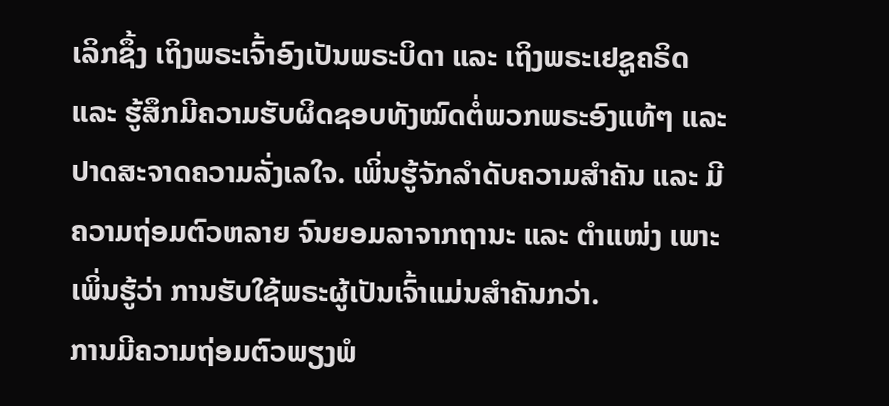ເລິກຊຶ້ງ ເຖິງພຣະເຈົ້າອົງເປັນພຣະບິດາ ແລະ ເຖິງພຣະເຢຊູຄຣິດ ແລະ ຮູ້ສຶກມີຄວາມຮັບຜິດຊອບທັງໝົດຕໍ່ພວກພຣະອົງແທ້ໆ ແລະ ປາດສະຈາດຄວາມລັ່ງເລໃຈ. ເພິ່ນຮູ້ຈັກລຳດັບຄວາມສຳຄັນ ແລະ ມີຄວາມຖ່ອມຕົວຫລາຍ ຈົນຍອມລາຈາກຖານະ ແລະ ຕຳແໜ່ງ ເພາະເພິ່ນຮູ້ວ່າ ການຮັບໃຊ້ພຣະຜູ້ເປັນເຈົ້າແມ່ນສຳຄັນກວ່າ.
ການມີຄວາມຖ່ອມຕົວພຽງພໍ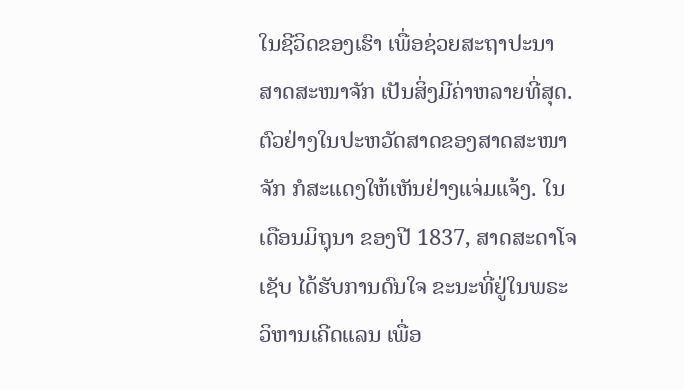ໃນຊີວິດຂອງເຮົາ ເພື່ອຊ່ວຍສະຖາປະນາສາດສະໜາຈັກ ເປັນສິ່ງມີຄ່າຫລາຍທີ່ສຸດ. ຕົວຢ່າງໃນປະຫວັດສາດຂອງສາດສະໜາຈັກ ກໍສະແດງໃຫ້ເຫັນຢ່າງແຈ່ມແຈ້ງ. ໃນເດືອນມິຖຸນາ ຂອງປີ 1837, ສາດສະດາໂຈເຊັບ ໄດ້ຮັບການດົນໃຈ ຂະນະທີ່ຢູ່ໃນພຣະວິຫານເຄີດແລນ ເພື່ອ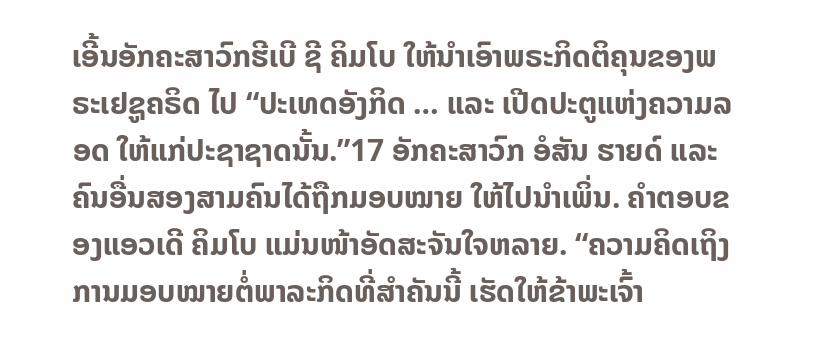ເອີ້ນອັກຄະສາວົກຮີເບີ ຊີ ຄິມໂບ ໃຫ້ນຳເອົາພຣະກິດຕິຄຸນຂອງພຣະເຢຊູຄຣິດ ໄປ “ປະເທດອັງກິດ … ແລະ ເປີດປະຕູແຫ່ງຄວາມລອດ ໃຫ້ແກ່ປະຊາຊາດນັ້ນ.”17 ອັກຄະສາວົກ ອໍສັນ ຮາຍດ໌ ແລະ ຄົນອື່ນສອງສາມຄົນໄດ້ຖືກມອບໝາຍ ໃຫ້ໄປນຳເພິ່ນ. ຄຳຕອບຂອງແອວເດີ ຄິມໂບ ແມ່ນໜ້າອັດສະຈັນໃຈຫລາຍ. “ຄວາມຄິດເຖິງການມອບໝາຍຕໍ່ພາລະກິດທີ່ສຳຄັນນີ້ ເຮັດໃຫ້ຂ້າພະເຈົ້າ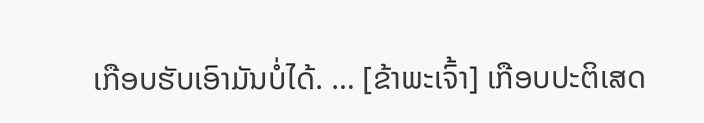ເກືອບຮັບເອົາມັນບໍ່ໄດ້. … [ຂ້າພະເຈົ້າ] ເກືອບປະຕິເສດ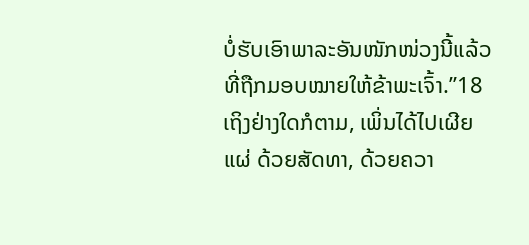ບໍ່ຮັບເອົາພາລະອັນໜັກໜ່ວງນີ້ແລ້ວ ທີ່ຖືກມອບໝາຍໃຫ້ຂ້າພະເຈົ້າ.”18 ເຖິງຢ່າງໃດກໍຕາມ, ເພິ່ນໄດ້ໄປເຜີຍແຜ່ ດ້ວຍສັດທາ, ດ້ວຍຄວາ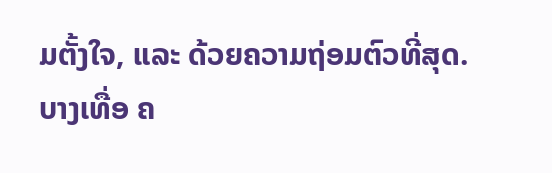ມຕັ້ງໃຈ, ແລະ ດ້ວຍຄວາມຖ່ອມຕົວທີ່ສຸດ.
ບາງເທື່ອ ຄ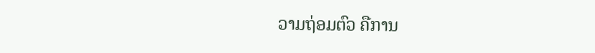ວາມຖ່ອມຕົວ ຄືການ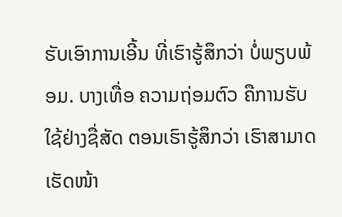ຮັບເອົາການເອີ້ນ ທີ່ເຮົາຮູ້ສຶກວ່າ ບໍ່ພຽບພ້ອມ. ບາງເທື່ອ ຄວາມຖ່ອມຕົວ ຄືການຮັບໃຊ້ຢ່າງຊື່ສັດ ຕອນເຮົາຮູ້ສຶກວ່າ ເຮົາສາມາດເຮັດໜ້າ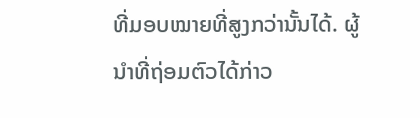ທີ່ມອບໝາຍທີ່ສູງກວ່ານັ້ນໄດ້. ຜູ້ນຳທີ່ຖ່ອມຕົວໄດ້ກ່າວ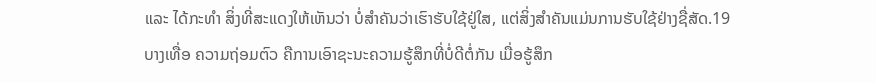ແລະ ໄດ້ກະທຳ ສິ່ງທີ່ສະແດງໃຫ້ເຫັນວ່າ ບໍ່ສຳຄັນວ່າເຮົາຮັບໃຊ້ຢູ່ໃສ, ແຕ່ສິ່ງສຳຄັນແມ່ນການຮັບໃຊ້ຢ່າງຊື່ສັດ.19 ບາງເທື່ອ ຄວາມຖ່ອມຕົວ ຄືການເອົາຊະນະຄວາມຮູ້ສຶກທີ່ບໍ່ດີຕໍ່ກັນ ເມື່ອຮູ້ສຶກ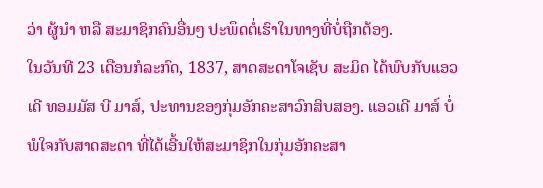ວ່າ ຜູ້ນຳ ຫລື ສະມາຊິກຄົນອື່ນໆ ປະພຶດຕໍ່ເຮົາໃນທາງທີ່ບໍ່ຖືກຕ້ອງ.
ໃນວັນທີ 23 ເດືອນກໍລະກົດ, 1837, ສາດສະດາໂຈເຊັບ ສະມິດ ໄດ້ພົບກັບແອວເດີ ທອມມັສ ບີ ມາສ໌, ປະທານຂອງກຸ່ມອັກຄະສາວົກສິບສອງ. ແອວເດີ ມາສ໌ ບໍ່ພໍໃຈກັບສາດສະດາ ທີ່ໄດ້ເອີ້ນໃຫ້ສະມາຊິກໃນກຸ່ມອັກຄະສາ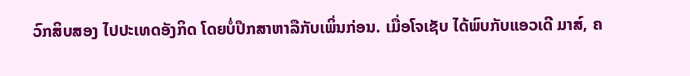ວົກສິບສອງ ໄປປະເທດອັງກິດ ໂດຍບໍ່ປຶກສາຫາລືກັບເພິ່ນກ່ອນ. ເມື່ອໂຈເຊັບ ໄດ້ພົບກັບແອວເດີ ມາສ໌, ຄ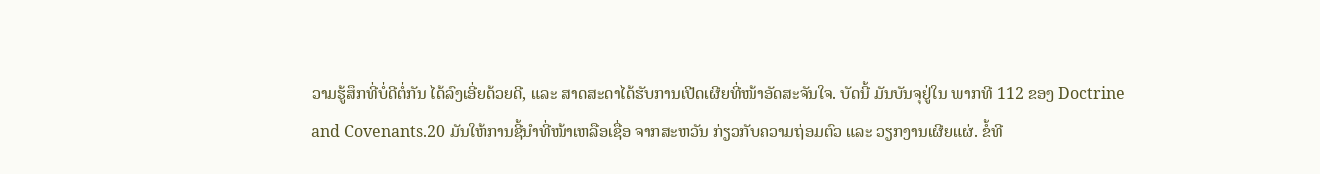ວາມຮູ້ສຶກທີ່ບໍ່ດີຕໍ່ກັນ ໄດ້ລົງເອີ່ຍດ້ວຍດີ, ແລະ ສາດສະດາໄດ້ຮັບການເປີດເຜີຍທີ່ໜ້າອັດສະຈັນໃຈ. ບັດນີ້ ມັນບັນຈຸຢູ່ໃນ ພາກທີ 112 ຂອງ Doctrine and Covenants.20 ມັນໃຫ້ການຊີ້ນຳທີ່ໜ້າເຫລືອເຊື່ອ ຈາກສະຫວັນ ກ່ຽວກັບຄວາມຖ່ອມຕົວ ແລະ ວຽກງານເຜີຍແຜ່. ຂໍ້ທີ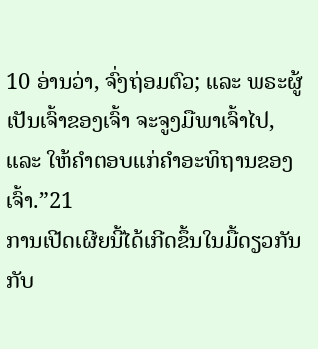10 ອ່ານວ່າ, ຈົ່ງຖ່ອມຕົວ; ແລະ ພຣະຜູ້ເປັນເຈົ້າຂອງເຈົ້າ ຈະຈູງມືພາເຈົ້າໄປ, ແລະ ໃຫ້ຄຳຕອບແກ່ຄຳອະທິຖານຂອງເຈົ້າ.”21
ການເປີດເຜີຍນີ້ໄດ້ເກີດຂຶ້ນໃນມື້ດຽວກັນກັບ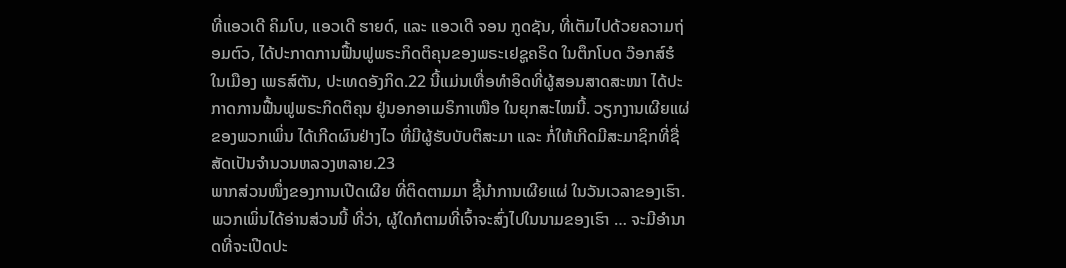ທີ່ແອວເດີ ຄິມໂບ, ແອວເດີ ຮາຍດ໌, ແລະ ແອວເດີ ຈອນ ກູດຊັນ, ທີ່ເຕັມໄປດ້ວຍຄວາມຖ່ອມຕົວ, ໄດ້ປະກາດການຟື້ນຟູພຣະກິດຕິຄຸນຂອງພຣະເຢຊູຄຣິດ ໃນຕຶກໂບດ ວ໊ອກສ໌ຮໍ ໃນເມືອງ ເພຣສ໌ຕັນ, ປະເທດອັງກິດ.22 ນີ້ແມ່ນເທື່ອທຳອິດທີ່ຜູ້ສອນສາດສະໜາ ໄດ້ປະກາດການຟື້ນຟູພຣະກິດຕິຄຸນ ຢູ່ນອກອາເມຣິກາເໜືອ ໃນຍຸກສະໄໝນີ້. ວຽກງານເຜີຍແຜ່ຂອງພວກເພິ່ນ ໄດ້ເກີດຜົນຢ່າງໄວ ທີ່ມີຜູ້ຮັບບັບຕິສະມາ ແລະ ກໍ່ໃຫ້ເກີດມີສະມາຊິກທີ່ຊື່ສັດເປັນຈຳນວນຫລວງຫລາຍ.23
ພາກສ່ວນໜຶ່ງຂອງການເປີດເຜີຍ ທີ່ຕິດຕາມມາ ຊີ້ນຳການເຜີຍແຜ່ ໃນວັນເວລາຂອງເຮົາ. ພວກເພິ່ນໄດ້ອ່ານສ່ວນນີ້ ທີ່ວ່າ, ຜູ້ໃດກໍຕາມທີ່ເຈົ້າຈະສົ່ງໄປໃນນາມຂອງເຮົາ … ຈະມີອຳນາດທີ່ຈະເປີດປະ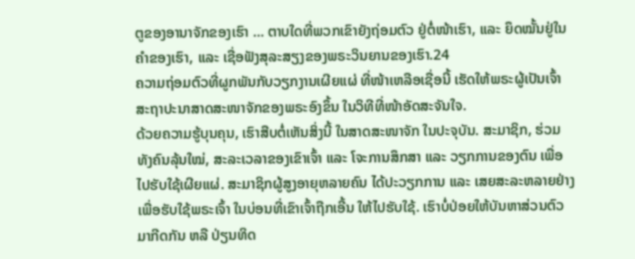ຕູຂອງອານາຈັກຂອງເຮົາ … ຕາບໃດທີ່ພວກເຂົາຍັງຖ່ອມຕົວ ຢູ່ຕໍ່ໜ້າເຮົາ, ແລະ ຍຶດໝັ້ນຢູ່ໃນຄຳຂອງເຮົາ, ແລະ ເຊື່ອຟັງສຸລະສຽງຂອງພຣະວິນຍານຂອງເຮົາ.24
ຄວາມຖ່ອມຕົວທີ່ຜູກພັນກັບວຽກງານເຜີຍແຜ່ ທີ່ໜ້າເຫລືອເຊື່ອນີ້ ເຮັດໃຫ້ພຣະຜູ້ເປັນເຈົ້າສະຖາປະນາສາດສະໜາຈັກຂອງພຣະອົງຂຶ້ນ ໃນວິທີທີ່ໜ້າອັດສະຈັນໃຈ.
ດ້ວຍຄວາມຮູ້ບຸນຄຸນ, ເຮົາສືບຕໍ່ເຫັນສິ່ງນີ້ ໃນສາດສະໜາຈັກ ໃນປະຈຸບັນ. ສະມາຊິກ, ຮ່ວມທັງຄົນລຸ້ນໃໝ່, ສະລະເວລາຂອງເຂົາເຈົ້າ ແລະ ໂຈະການສຶກສາ ແລະ ວຽກການຂອງຕົນ ເພື່ອໄປຮັບໃຊ້ເຜີຍແຜ່. ສະມາຊິກຜູ້ສູງອາຍຸຫລາຍຄົນ ໄດ້ປະວຽກການ ແລະ ເສຍສະລະຫລາຍຢ່າງ ເພື່ອຮັບໃຊ້ພຣະເຈົ້າ ໃນບ່ອນທີ່ເຂົາເຈົ້າຖືກເອີ້ນ ໃຫ້ໄປຮັບໃຊ້. ເຮົາບໍ່ປ່ອຍໃຫ້ບັນຫາສ່ວນຕົວ ມາກີດກັນ ຫລື ປ່ຽນທິດ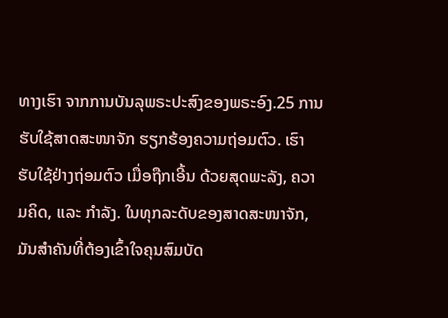ທາງເຮົາ ຈາກການບັນລຸພຣະປະສົງຂອງພຣະອົງ.25 ການຮັບໃຊ້ສາດສະໜາຈັກ ຮຽກຮ້ອງຄວາມຖ່ອມຕົວ. ເຮົາຮັບໃຊ້ຢ່າງຖ່ອມຕົວ ເມື່ອຖືກເອີ້ນ ດ້ວຍສຸດພະລັງ, ຄວາມຄິດ, ແລະ ກຳລັງ. ໃນທຸກລະດັບຂອງສາດສະໜາຈັກ, ມັນສຳຄັນທີ່ຕ້ອງເຂົ້າໃຈຄຸນສົມບັດ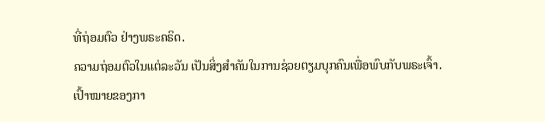ທີ່ຖ່ອມຕົວ ຢ່າງພຣະຄຣິດ.
ຄວາມຖ່ອມຕົວໃນແຕ່ລະວັນ ເປັນສິ່ງສຳຄັນໃນການຊ່ວຍຕຽມບຸກຄົນເພື່ອພົບກັບພຣະເຈົ້າ.
ເປົ້າໝາຍຂອງກາ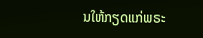ນໃຫ້ກຽດແກ່ພຣະ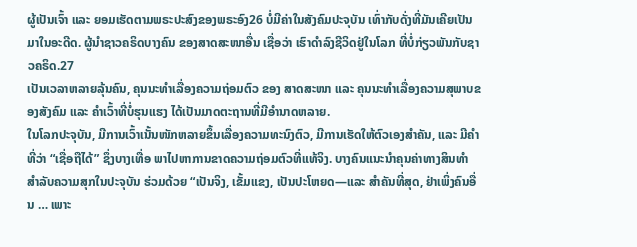ຜູ້ເປັນເຈົ້າ ແລະ ຍອມເຮັດຕາມພຣະປະສົງຂອງພຣະອົງ26 ບໍ່ມີຄ່າໃນສັງຄົມປະຈຸບັນ ເທົ່າກັບດັ່ງທີ່ມັນເຄີຍເປັນມາໃນອະດີດ. ຜູ້ນຳຊາວຄຣິດບາງຄົນ ຂອງສາດສະໜາອື່ນ ເຊື່ອວ່າ ເຮົາດຳລົງຊີວິດຢູ່ໃນໂລກ ທີ່ບໍ່ກ່ຽວພັນກັບຊາວຄຣິດ.27
ເປັນເວລາຫລາຍລຸ້ນຄົນ, ຄຸນນະທຳເລື່ອງຄວາມຖ່ອມຕົວ ຂອງ ສາດສະໜາ ແລະ ຄຸນນະທຳເລື່ອງຄວາມສຸພາບຂອງສັງຄົມ ແລະ ຄຳເວົ້າທີ່ບໍ່ຮຸນແຮງ ໄດ້ເປັນມາດຕະຖານທີ່ມີອຳນາດຫລາຍ.
ໃນໂລກປະຈຸບັນ, ມີການເວົ້າເນັ້ນໜັກຫລາຍຂຶ້ນເລື່ອງຄວາມທະນົງຕົວ, ມີການເຮັດໃຫ້ຕົວເອງສຳຄັນ, ແລະ ມີຄຳທີ່ວ່າ “ເຊື່ອຖືໄດ້” ຊຶ່ງບາງເທື່ອ ພາໄປຫາການຂາດຄວາມຖ່ອມຕົວທີ່ແທ້ຈິງ. ບາງຄົນແນະນຳຄຸນຄ່າທາງສິນທຳ ສຳລັບຄວາມສຸກໃນປະຈຸບັນ ຮ່ວມດ້ວຍ “ເປັນຈິງ, ເຂັ້ມແຂງ, ເປັນປະໂຫຍດ—ແລະ ສຳຄັນທີ່ສຸດ, ຢ່າເພິ່ງຄົນອື່ນ … ເພາະ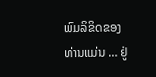ພົມລິຂິດຂອງທ່ານແມ່ນ … ຢູ່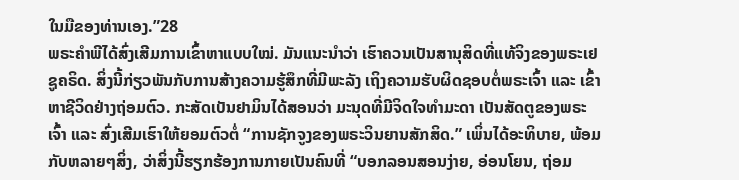ໃນມືຂອງທ່ານເອງ.”28
ພຣະຄຳພີໄດ້ສົ່ງເສີມການເຂົ້າຫາແບບໃໝ່. ມັນແນະນຳວ່າ ເຮົາຄວນເປັນສານຸສິດທີ່ແທ້ຈິງຂອງພຣະເຢຊູຄຣິດ. ສິ່ງນີ້ກ່ຽວພັນກັບການສ້າງຄວາມຮູ້ສຶກທີ່ມີພະລັງ ເຖິງຄວາມຮັບຜິດຊອບຕໍ່ພຣະເຈົ້າ ແລະ ເຂົ້າຫາຊີວິດຢ່າງຖ່ອມຕົວ. ກະສັດເບັນຢາມິນໄດ້ສອນວ່າ ມະນຸດທີ່ມີຈິດໃຈທຳມະດາ ເປັນສັດຕູຂອງພຣະເຈົ້າ ແລະ ສົ່ງເສີມເຮົາໃຫ້ຍອມຕົວຕໍ່ “ການຊັກຈູງຂອງພຣະວິນຍານສັກສິດ.” ເພິ່ນໄດ້ອະທິບາຍ, ພ້ອມກັບຫລາຍໆສິ່ງ, ວ່າສິ່ງນີ້ຮຽກຮ້ອງການກາຍເປັນຄົນທີ່ “ບອກລອນສອນງ່າຍ, ອ່ອນໂຍນ, ຖ່ອມ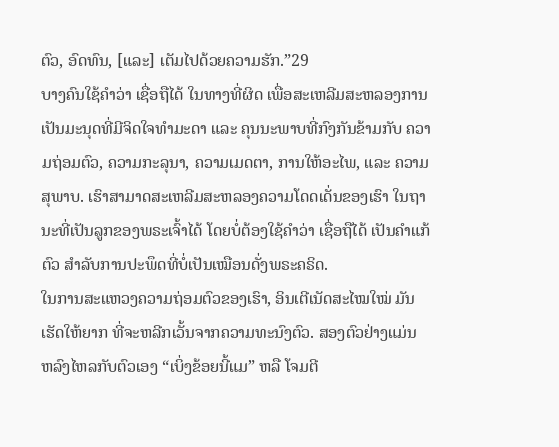ຕົວ, ອົດທົນ, [ແລະ] ເຕັມໄປດ້ວຍຄວາມຮັກ.”29
ບາງຄົນໃຊ້ຄຳວ່າ ເຊື່ອຖືໄດ້ ໃນທາງທີ່ຜິດ ເພື່ອສະເຫລີມສະຫລອງການເປັນມະນຸດທີ່ມີຈິດໃຈທຳມະດາ ແລະ ຄຸນນະພາບທີ່ກົງກັນຂ້າມກັບ ຄວາມຖ່ອມຕົວ, ຄວາມກະລຸນາ, ຄວາມເມດຕາ, ການໃຫ້ອະໄພ, ແລະ ຄວາມສຸພາບ. ເຮົາສາມາດສະເຫລີມສະຫລອງຄວາມໂດດເດັ່ນຂອງເຮົາ ໃນຖານະທີ່ເປັນລູກຂອງພຣະເຈົ້າໄດ້ ໂດຍບໍ່ຕ້ອງໃຊ້ຄຳວ່າ ເຊື່ອຖືໄດ້ ເປັນຄຳແກ້ຕົວ ສຳລັບການປະພຶດທີ່ບໍ່ເປັນເໝືອນດັ່ງພຣະຄຣິດ.
ໃນການສະແຫວງຄວາມຖ່ອມຕົວຂອງເຮົາ, ອິນເຕີເນັດສະໄໝໃໝ່ ມັນເຮັດໃຫ້ຍາກ ທີ່ຈະຫລີກເວັ້ນຈາກຄວາມທະນົງຕົວ. ສອງຕົວຢ່າງແມ່ນ ຫລົງໄຫລກັບຕົວເອງ “ເບິ່ງຂ້ອຍນີ້ແມ” ຫລື ໂຈມຕີ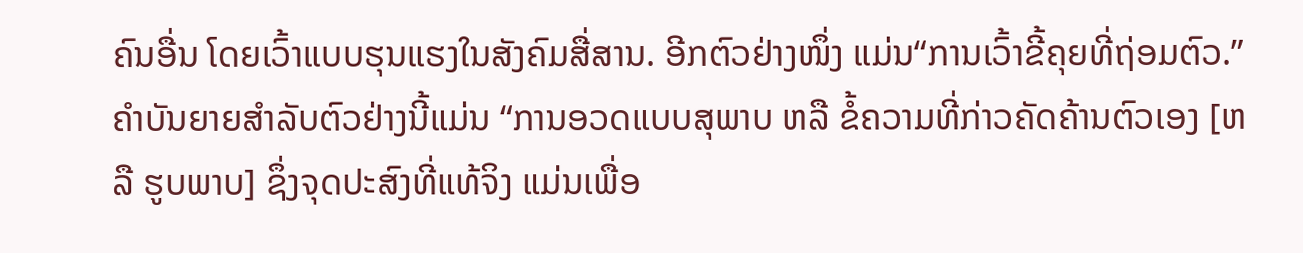ຄົນອື່ນ ໂດຍເວົ້າແບບຮຸນແຮງໃນສັງຄົມສື່ສານ. ອີກຕົວຢ່າງໜຶ່ງ ແມ່ນ“ການເວົ້າຂີ້ຄຸຍທີ່ຖ່ອມຕົວ.” ຄຳບັນຍາຍສຳລັບຕົວຢ່າງນີ້ແມ່ນ “ການອວດແບບສຸພາບ ຫລື ຂໍ້ຄວາມທີ່ກ່າວຄັດຄ້ານຕົວເອງ [ຫລື ຮູບພາບ] ຊຶ່ງຈຸດປະສົງທີ່ແທ້ຈິງ ແມ່ນເພື່ອ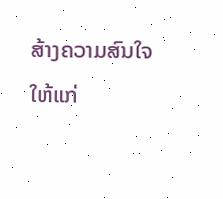ສ້າງຄວາມສົນໃຈ ໃຫ້ແກ່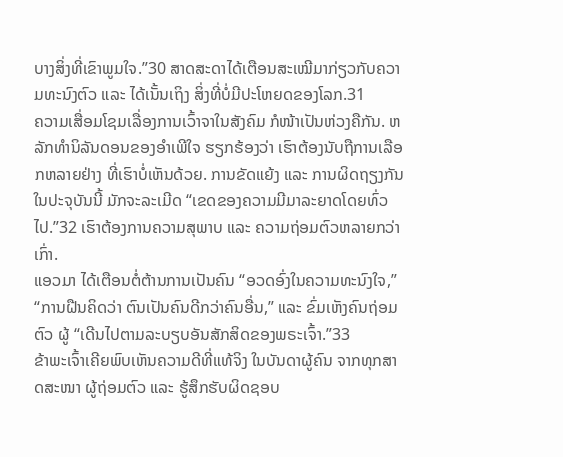ບາງສິ່ງທີ່ເຂົາພູມໃຈ.”30 ສາດສະດາໄດ້ເຕືອນສະເໝີມາກ່ຽວກັບຄວາມທະນົງຕົວ ແລະ ໄດ້ເນັ້ນເຖິງ ສິ່ງທີ່ບໍ່ມີປະໂຫຍດຂອງໂລກ.31
ຄວາມເສື່ອມໂຊມເລື່ອງການເວົ້າຈາໃນສັງຄົມ ກໍໜ້າເປັນຫ່ວງຄືກັນ. ຫລັກທຳນິລັນດອນຂອງອຳເພີໃຈ ຮຽກຮ້ອງວ່າ ເຮົາຕ້ອງນັບຖືການເລືອກຫລາຍຢ່າງ ທີ່ເຮົາບໍ່ເຫັນດ້ວຍ. ການຂັດແຍ້ງ ແລະ ການຜິດຖຽງກັນ ໃນປະຈຸບັນນີ້ ມັກຈະລະເມີດ “ເຂດຂອງຄວາມມີມາລະຍາດໂດຍທົ່ວໄປ.”32 ເຮົາຕ້ອງການຄວາມສຸພາບ ແລະ ຄວາມຖ່ອມຕົວຫລາຍກວ່າເກົ່າ.
ແອວມາ ໄດ້ເຕືອນຕໍ່ຕ້ານການເປັນຄົນ “ອວດອົ່ງໃນຄວາມທະນົງໃຈ,” “ການຝືນຄິດວ່າ ຕົນເປັນຄົນດີກວ່າຄົນອື່ນ,” ແລະ ຂົ່ມເຫັງຄົນຖ່ອມຕົວ ຜູ້ “ເດີນໄປຕາມລະບຽບອັນສັກສິດຂອງພຣະເຈົ້າ.”33
ຂ້າພະເຈົ້າເຄີຍພົບເຫັນຄວາມດີທີ່ແທ້ຈິງ ໃນບັນດາຜູ້ຄົນ ຈາກທຸກສາດສະໜາ ຜູ້ຖ່ອມຕົວ ແລະ ຮູ້ສຶກຮັບຜິດຊອບ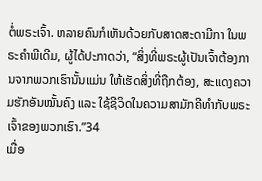ຕໍ່ພຣະເຈົ້າ. ຫລາຍຄົນກໍເຫັນດ້ວຍກັບສາດສະດາມີກາ ໃນພຣະຄຳພີເດີມ, ຜູ້ໄດ້ປະກາດວ່າ, “ສິ່ງທີ່ພຣະຜູ້ເປັນເຈົ້າຕ້ອງການຈາກພວກເຮົານັ້ນແມ່ນ ໃຫ້ເຮັດສິ່ງທີ່ຖືກຕ້ອງ, ສະແດງຄວາມຮັກອັນໝັ້ນຄົງ ແລະ ໃຊ້ຊີວິດໃນຄວາມສາມັກຄີທຳກັບພຣະເຈົ້າຂອງພວກເຮົາ.”34
ເມື່ອ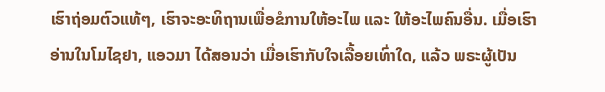ເຮົາຖ່ອມຕົວແທ້ໆ, ເຮົາຈະອະທິຖານເພື່ອຂໍການໃຫ້ອະໄພ ແລະ ໃຫ້ອະໄພຄົນອື່ນ. ເມື່ອເຮົາອ່ານໃນໂມໄຊຢາ, ແອວມາ ໄດ້ສອນວ່າ ເມື່ອເຮົາກັບໃຈເລື້ອຍເທົ່າໃດ, ແລ້ວ ພຣະຜູ້ເປັນ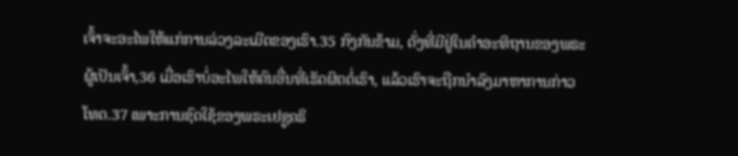ເຈົ້າຈະອະໄພໃຫ້ແກ່ການລ່ວງລະເມີດຂອງເຮົາ.35 ກົງກັນຂ້າມ, ດັ່ງທີ່ມີຢູ່ໃນຄຳອະທິຖານຂອງພຣະຜູ້ເປັນເຈົ້າ,36 ເມື່ອເຮົາບໍ່ອະໄພໃຫ້ຄົນອື່ນທີ່ເຮັດຜິດຕໍ່ເຮົາ, ແລ້ວເຮົາຈະຖືກນຳລົງມາຫາການກ່າວໂທດ.37 ເພາະການຊົດໃຊ້ຂອງພຣະເຢຊູຄຣິ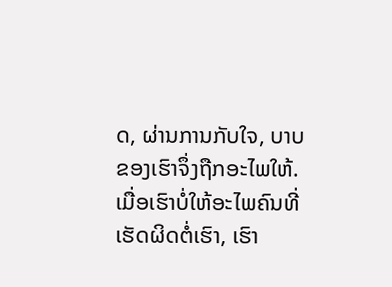ດ, ຜ່ານການກັບໃຈ, ບາບຂອງເຮົາຈຶ່ງຖືກອະໄພໃຫ້. ເມື່ອເຮົາບໍ່ໃຫ້ອະໄພຄົນທີ່ເຮັດຜິດຕໍ່ເຮົາ, ເຮົາ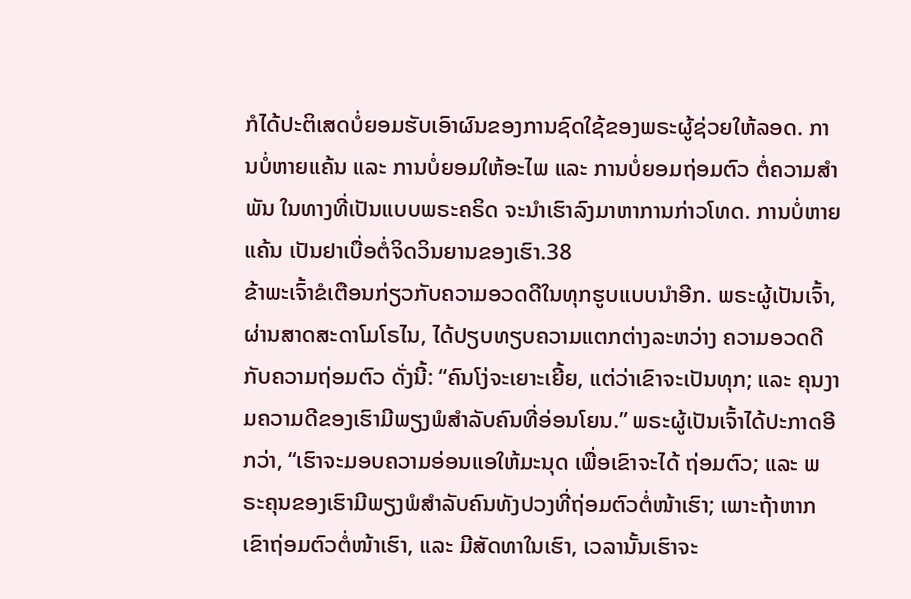ກໍໄດ້ປະຕິເສດບໍ່ຍອມຮັບເອົາຜົນຂອງການຊົດໃຊ້ຂອງພຣະຜູ້ຊ່ວຍໃຫ້ລອດ. ການບໍ່ຫາຍແຄ້ນ ແລະ ການບໍ່ຍອມໃຫ້ອະໄພ ແລະ ການບໍ່ຍອມຖ່ອມຕົວ ຕໍ່ຄວາມສຳພັນ ໃນທາງທີ່ເປັນແບບພຣະຄຣິດ ຈະນຳເຮົາລົງມາຫາການກ່າວໂທດ. ການບໍ່ຫາຍແຄ້ນ ເປັນຢາເບື່ອຕໍ່ຈິດວິນຍານຂອງເຮົາ.38
ຂ້າພະເຈົ້າຂໍເຕືອນກ່ຽວກັບຄວາມອວດດີໃນທຸກຮູບແບບນຳອີກ. ພຣະຜູ້ເປັນເຈົ້າ, ຜ່ານສາດສະດາໂມໂຣໄນ, ໄດ້ປຽບທຽບຄວາມແຕກຕ່າງລະຫວ່າງ ຄວາມອວດດີ ກັບຄວາມຖ່ອມຕົວ ດັ່ງນີ້: “ຄົນໂງ່ຈະເຍາະເຍີ້ຍ, ແຕ່ວ່າເຂົາຈະເປັນທຸກ; ແລະ ຄຸນງາມຄວາມດີຂອງເຮົາມີພຽງພໍສຳລັບຄົນທີ່ອ່ອນໂຍນ.” ພຣະຜູ້ເປັນເຈົ້າໄດ້ປະກາດອີກວ່າ, “ເຮົາຈະມອບຄວາມອ່ອນແອໃຫ້ມະນຸດ ເພື່ອເຂົາຈະໄດ້ ຖ່ອມຕົວ; ແລະ ພຣະຄຸນຂອງເຮົາມີພຽງພໍສຳລັບຄົນທັງປວງທີ່ຖ່ອມຕົວຕໍ່ໜ້າເຮົາ; ເພາະຖ້າຫາກເຂົາຖ່ອມຕົວຕໍ່ໜ້າເຮົາ, ແລະ ມີສັດທາໃນເຮົາ, ເວລານັ້ນເຮົາຈະ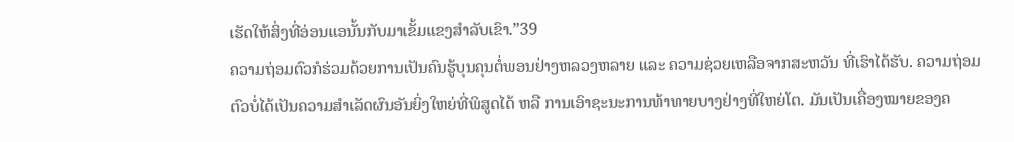ເຮັດໃຫ້ສິ່ງທີ່ອ່ອນແອນັ້ນກັບມາເຂັ້ມແຂງສຳລັບເຂົາ.”39
ຄວາມຖ່ອມຕົວກໍຮ່ວມດ້ວຍການເປັນຄົນຮູ້ບຸນຄຸນຕໍ່ພອນຢ່າງຫລວງຫລາຍ ແລະ ຄວາມຊ່ວຍເຫລືອຈາກສະຫວັນ ທີ່ເຮົາໄດ້ຮັບ. ຄວາມຖ່ອມຕົວບໍ່ໄດ້ເປັນຄວາມສຳເລັດຜົນອັນຍິ່ງໃຫຍ່ທີ່ພິສູດໄດ້ ຫລື ການເອົາຊະນະການທ້າທາຍບາງຢ່າງທີ່ໃຫຍ່ໂຕ. ມັນເປັນເຄື່ອງໝາຍຂອງຄ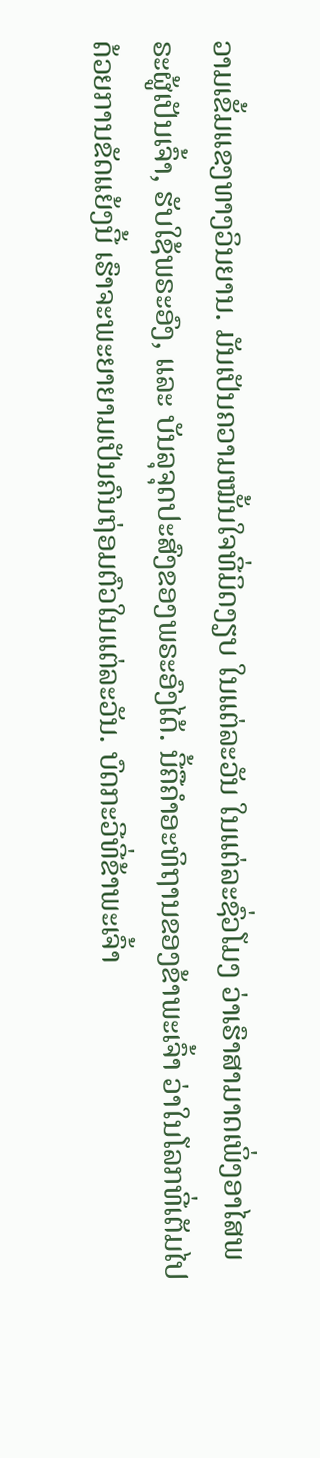ວາມເຂັ້ມແຂງທາງວິນຍານ. ມັນເປັນຄວາມໝັ້ນໃຈທີ່ມິດງຽບ ໃນແຕ່ລະວັນ ໃນແຕ່ລະຊົ່ວໂມງ ວ່າເຮົາສາມາດເພິ່ງອາໄສພຣະຜູ້ເປັນເຈົ້າ, ຮັບໃຊ້ພຣະອົງ, ແລະ ບັນລຸຈຸດປະສົງຂອງພຣະອົງໄດ້. ນີ້ຄືຄຳອະທິຖານຂອງຂ້າພະເຈົ້າ ວ່າໃນໂລກທີ່ເຕັມໄປດ້ວຍການຂັດແຍ້ງນີ້ ເຮົາຈະພະຍາຍາມເປັນຄົນຖ່ອມຕົວໃນແຕ່ລະວັນ. ບົດກະວີທີ່ຂ້າພະເຈົ້າ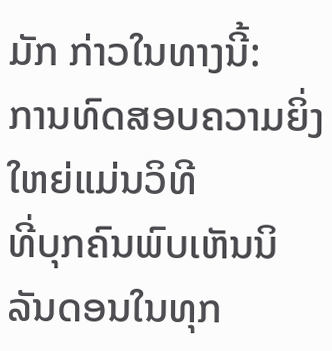ມັກ ກ່າວໃນທາງນີ້:
ການທົດສອບຄວາມຍິ່ງໃຫຍ່ແມ່ນວິທີ
ທີ່ບຸກຄົນພົບເຫັນນິລັນດອນໃນທຸກ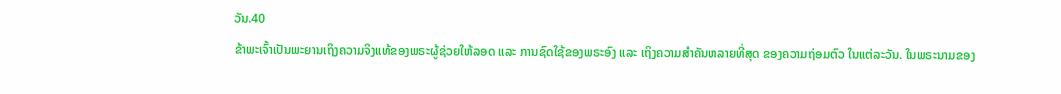ວັນ.40
ຂ້າພະເຈົ້າເປັນພະຍານເຖິງຄວາມຈິງແທ້ຂອງພຣະຜູ້ຊ່ວຍໃຫ້ລອດ ແລະ ການຊົດໃຊ້ຂອງພຣະອົງ ແລະ ເຖິງຄວາມສຳຄັນຫລາຍທີ່ສຸດ ຂອງຄວາມຖ່ອມຕົວ ໃນແຕ່ລະວັນ. ໃນພຣະນາມຂອງ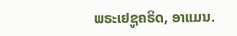ພຣະເຢຊູຄຣິດ, ອາແມນ.